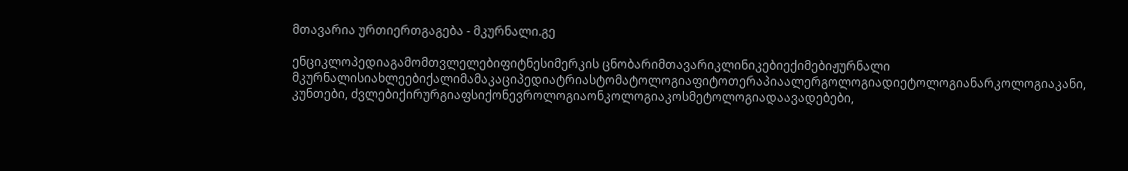მთავარია ურთიერთგაგება - მკურნალი.გე

ენციკლოპედიაგამომთვლელებიფიტნესიმერკის ცნობარიმთავარიკლინიკებიექიმებიჟურნალი მკურნალისიახლეებიქალიმამაკაციპედიატრიასტომატოლოგიაფიტოთერაპიაალერგოლოგიადიეტოლოგიანარკოლოგიაკანი, კუნთები, ძვლებიქირურგიაფსიქონევროლოგიაონკოლოგიაკოსმეტოლოგიადაავადებები,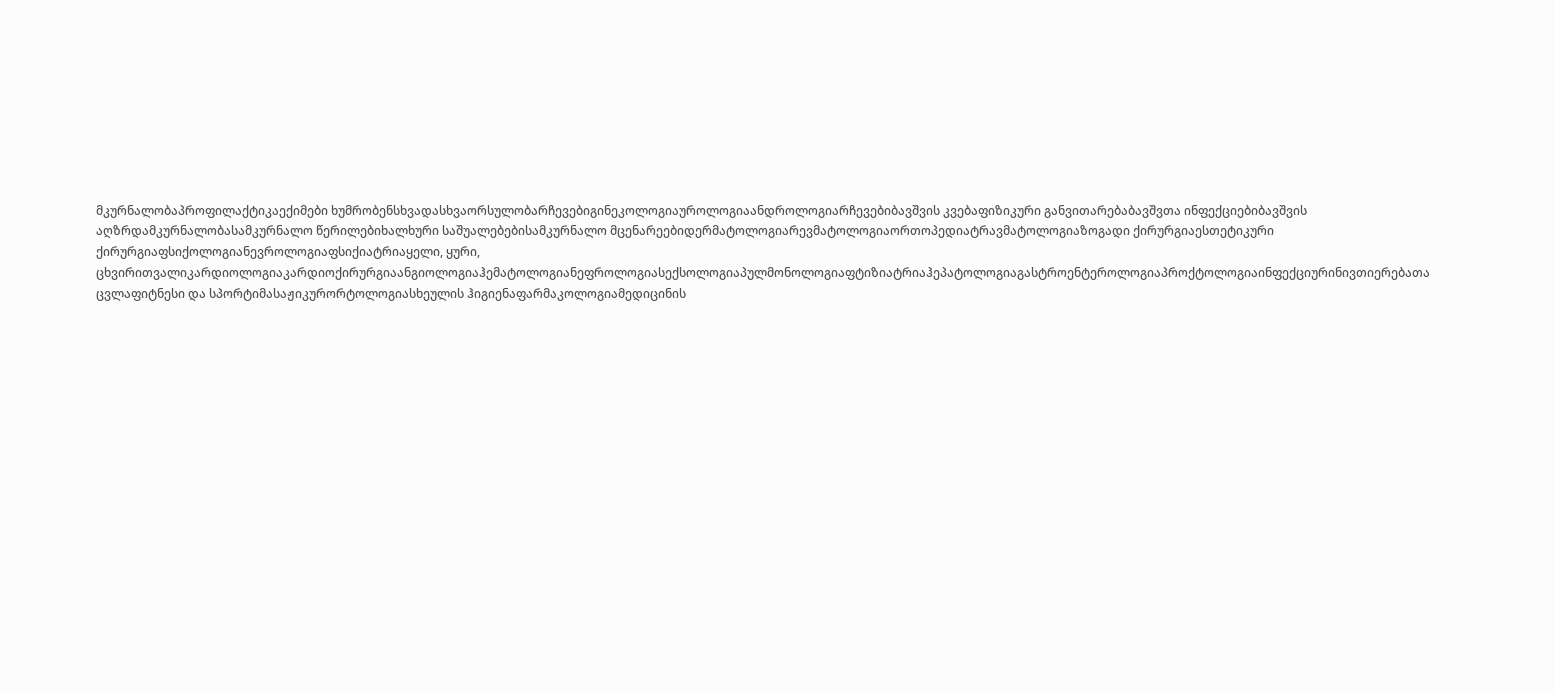მკურნალობაპროფილაქტიკაექიმები ხუმრობენსხვადასხვაორსულობარჩევებიგინეკოლოგიაუროლოგიაანდროლოგიარჩევებიბავშვის კვებაფიზიკური განვითარებაბავშვთა ინფექციებიბავშვის აღზრდამკურნალობასამკურნალო წერილებიხალხური საშუალებებისამკურნალო მცენარეებიდერმატოლოგიარევმატოლოგიაორთოპედიატრავმატოლოგიაზოგადი ქირურგიაესთეტიკური ქირურგიაფსიქოლოგიანევროლოგიაფსიქიატრიაყელი, ყური, ცხვირითვალიკარდიოლოგიაკარდიოქირურგიაანგიოლოგიაჰემატოლოგიანეფროლოგიასექსოლოგიაპულმონოლოგიაფტიზიატრიაჰეპატოლოგიაგასტროენტეროლოგიაპროქტოლოგიაინფექციურინივთიერებათა ცვლაფიტნესი და სპორტიმასაჟიკურორტოლოგიასხეულის ჰიგიენაფარმაკოლოგიამედიცინის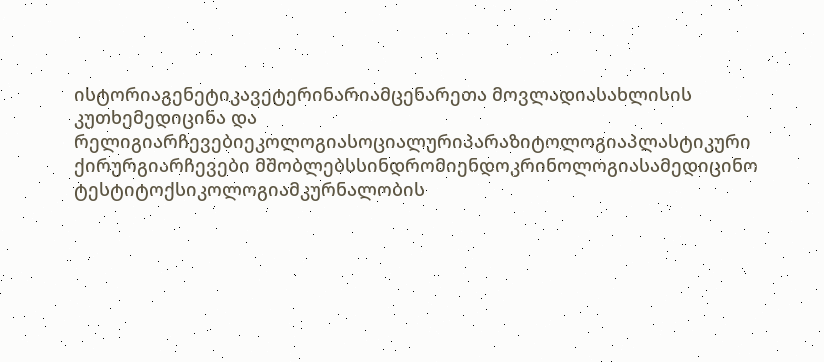ისტორიაგენეტიკავეტერინარიამცენარეთა მოვლადიასახლისის კუთხემედიცინა და რელიგიარჩევებიეკოლოგიასოციალურიპარაზიტოლოგიაპლასტიკური ქირურგიარჩევები მშობლებსსინდრომიენდოკრინოლოგიასამედიცინო ტესტიტოქსიკოლოგიამკურნალობის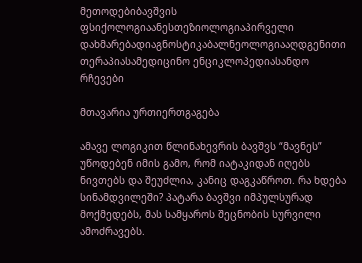მეთოდებიბავშვის ფსიქოლოგიაანესთეზიოლოგიაპირველი დახმარებადიაგნოსტიკაბალნეოლოგიააღდგენითი თერაპიასამედიცინო ენციკლოპედიასანდო რჩევები

მთავარია ურთიერთგაგება

ამავე ლოგიკით წლინახევრის ბავშვს “მავნეს” უწოდებენ იმის გამო, რომ იატაკიდან იღებს ნივთებს და შეუძლია, კანიც დაგკაწროთ. რა ხდება სინამდვილეში? პატარა ბავშვი იმპულსურად მოქმედებს, მას სამყაროს შეცნობის სურვილი ამოძრავებს.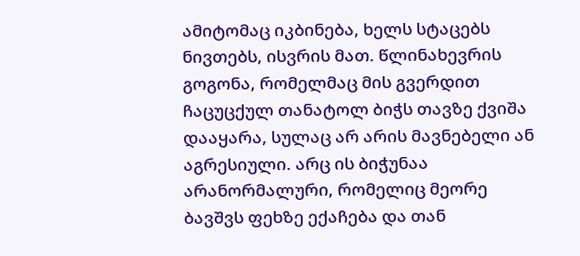ამიტომაც იკბინება, ხელს სტაცებს ნივთებს, ისვრის მათ. წლინახევრის გოგონა, რომელმაც მის გვერდით ჩაცუცქულ თანატოლ ბიჭს თავზე ქვიშა დააყარა, სულაც არ არის მავნებელი ან აგრესიული. არც ის ბიჭუნაა არანორმალური, რომელიც მეორე ბავშვს ფეხზე ექაჩება და თან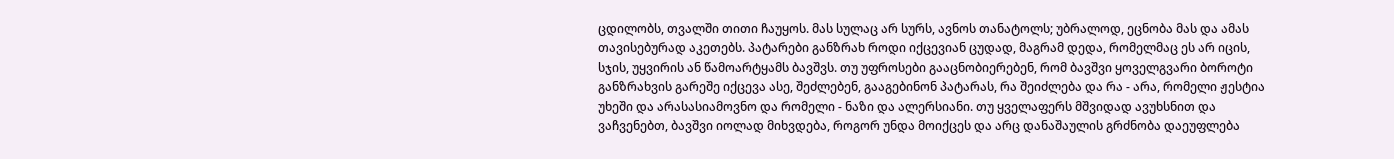ცდილობს, თვალში თითი ჩაუყოს. მას სულაც არ სურს, ავნოს თანატოლს; უბრალოდ, ეცნობა მას და ამას თავისებურად აკეთებს. პატარები განზრახ როდი იქცევიან ცუდად, მაგრამ დედა, რომელმაც ეს არ იცის, სჯის, უყვირის ან წამოარტყამს ბავშვს. თუ უფროსები გააცნობიერებენ, რომ ბავშვი ყოველგვარი ბოროტი განზრახვის გარეშე იქცევა ასე, შეძლებენ, გააგებინონ პატარას, რა შეიძლება და რა - არა, რომელი ჟესტია უხეში და არასასიამოვნო და რომელი - ნაზი და ალერსიანი. თუ ყველაფერს მშვიდად ავუხსნით და ვაჩვენებთ, ბავშვი იოლად მიხვდება, როგორ უნდა მოიქცეს და არც დანაშაულის გრძნობა დაეუფლება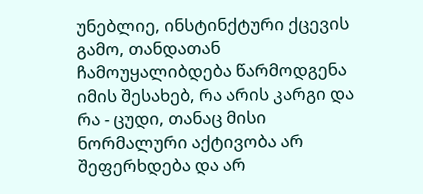უნებლიე, ინსტინქტური ქცევის გამო, თანდათან ჩამოუყალიბდება წარმოდგენა იმის შესახებ, რა არის კარგი და რა - ცუდი, თანაც მისი ნორმალური აქტივობა არ შეფერხდება და არ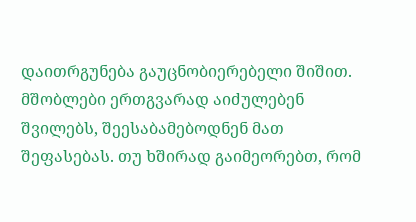დაითრგუნება გაუცნობიერებელი შიშით. მშობლები ერთგვარად აიძულებენ შვილებს, შეესაბამებოდნენ მათ შეფასებას. თუ ხშირად გაიმეორებთ, რომ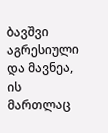ბავშვი აგრესიული და მავნეა, ის მართლაც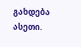გახდება ასეთი.